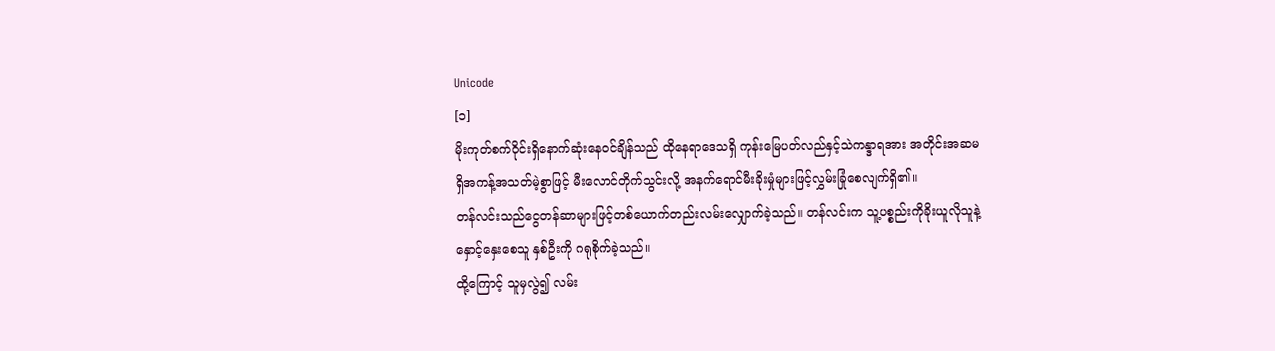Unicode
[၁]
မိုးကုတ်စက်၀ိုင်းရှိနောက်ဆုံးနေ၀င်ချိန်သည် ထိုနေရာဒေသရှိ ကုန်းမြေပတ်လည်နှင့်သဲကန္ဒာရအား အတိုင်းအဆမရှိအကန့်အသတ်မဲ့စွာဖြင့် မီးလောင်တိုက်သွင်းလို့ အနက်ရောင်မီးခိုးမှုံများဖြင့်လွှမ်းခြုံစေလျက်ရှိ၏။
တန်လင်းသည်ငွေတန်ဆာများဖြင့်တစ်ယောက်တည်းလမ်းလျှောက်ခဲ့သည်။ တန်လင်းက သူ့ပစ္စည်းကိုခိုးယူလိုသူနဲ့ နှောင့်နှေးစေသူ နှစ်ဦးကို ဂရုစိုက်ခဲ့သည်။
ထို့ကြောင့် သူမှလွဲ၍ လမ်း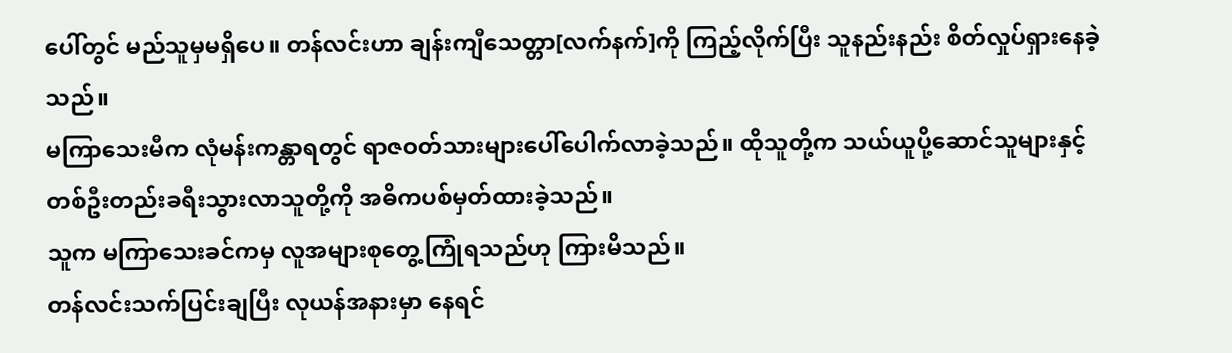ပေါ်တွင် မည်သူမှမရှိပေ။ တန်လင်းဟာ ချန်းကျီသေတ္တာ[လက်နက်]ကို ကြည့်လိုက်ပြီး သူနည်းနည်း စိတ်လှုပ်ရှားနေခဲ့သည်။
မကြာသေးမီက လုံမန်းကန္တာရတွင် ရာဇဝတ်သားများပေါ်ပေါက်လာခဲ့သည်။ ထိုသူတို့က သယ်ယူပို့ဆောင်သူများနှင့် တစ်ဦးတည်းခရီးသွားလာသူတို့ကို အဓိကပစ်မှတ်ထားခဲ့သည်။
သူက မကြာသေးခင်ကမှ လူအများစုတွေ့ကြုံရသည်ဟု ကြားမိသည်။
တန်လင်းသက်ပြင်းချပြီး လုယန်အနားမှာ နေရင်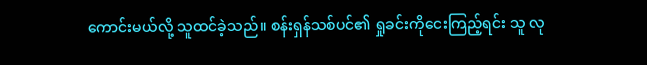ကောင်းမယ်လို့ သူထင်ခဲ့သည်။ စန်းရှန်သစ်ပင်၏ ရှုခင်းကိုငေးကြည့်ရင်း သူ လု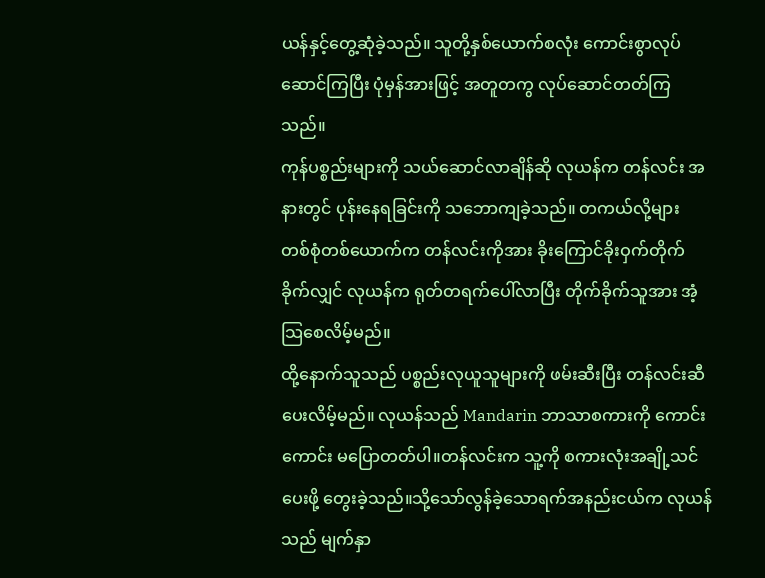ယန်နှင့်တွေ့ဆုံခဲ့သည်။ သူတို့နှစ်ယောက်စလုံး ကောင်းစွာလုပ်ဆောင်ကြပြီး ပုံမှန်အားဖြင့် အတူတကွ လုပ်ဆောင်တတ်ကြသည်။
ကုန်ပစ္စည်းများကို သယ်ဆောင်လာချိန်ဆို လုယန်က တန်လင်း အနားတွင် ပုန်းနေရခြင်းကို သဘောကျခဲ့သည်။ တကယ်လို့များ တစ်စုံတစ်ယောက်က တန်လင်းကိုအား ခိုးကြောင်ခိုးဝှက်တိုက်ခိုက်လျှင် လုယန်က ရုတ်တရက်ပေါ်လာပြီး တိုက်ခိုက်သူအား အံ့သြစေလိမ့်မည်။
ထို့နောက်သူသည် ပစ္စည်းလုယူသူများကို ဖမ်းဆီးပြီး တန်လင်းဆီ ပေးလိမ့်မည်။ လုယန်သည် Mandarin ဘာသာစကားကို ကောင်းကောင်း မပြောတတ်ပါ။တန်လင်းက သူ့ကို စကားလုံးအချို့သင်ပေးဖို့ တွေးခဲ့သည်။သို့သော်လွန်ခဲ့သောရက်အနည်းငယ်က လုယန်သည် မျက်နှာ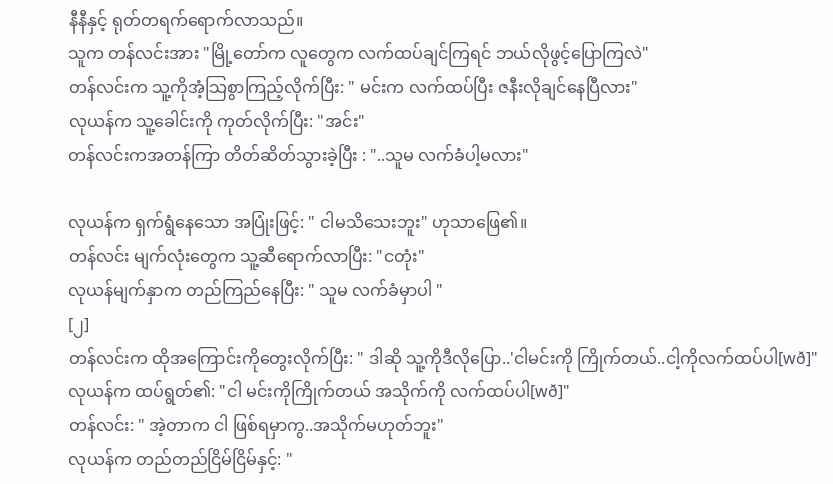နီနီနှင့် ရုတ်တရက်ရောက်လာသည်။
သူက တန်လင်းအား "မြို့တော်က လူတွေက လက်ထပ်ချင်ကြရင် ဘယ်လိုဖွင့်ပြောကြလဲ"
တန်လင်းက သူ့ကိုအံ့သြစွာကြည့်လိုက်ပြီး: " မင်းက လက်ထပ်ပြီး ဇနီးလိုချင်နေပြီလား"
လုယန်က သူ့ခေါင်းကို ကုတ်လိုက်ပြီး: "အင်း"
တန်လင်းကအတန်ကြာ တိတ်ဆိတ်သွားခဲ့ပြီး : "..သူမ လက်ခံပါ့မလား"

လုယန်က ရှက်ရွံနေသော အပြုံးဖြင့်: " ငါမသိသေးဘူး" ဟုသာဖြေ၏။
တန်လင်း မျက်လုံးတွေက သူ့ဆီရောက်လာပြီး: "ငတုံး"
လုယန်မျက်နှာက တည်ကြည်နေပြီး: " သူမ လက်ခံမှာပါ "
[၂]
တန်လင်းက ထိုအကြောင်းကိုတွေးလိုက်ပြီး: " ဒါဆို သူ့ကိုဒီလိုပြော..'ငါမင်းကို ကြိုက်တယ်..ငါ့ကိုလက်ထပ်ပါ[wð]"
လုယန်က ထပ်ရွတ်၏: "ငါ မင်းကိုကြိုက်တယ် အသိုက်ကို လက်ထပ်ပါ[wð]"
တန်လင်း: " အဲ့တာက ငါ ဖြစ်ရမှာကွ..အသိုက်မဟုတ်ဘူး"
လုယန်က တည်တည်ငြိမ်ငြိမ်နှင့်: "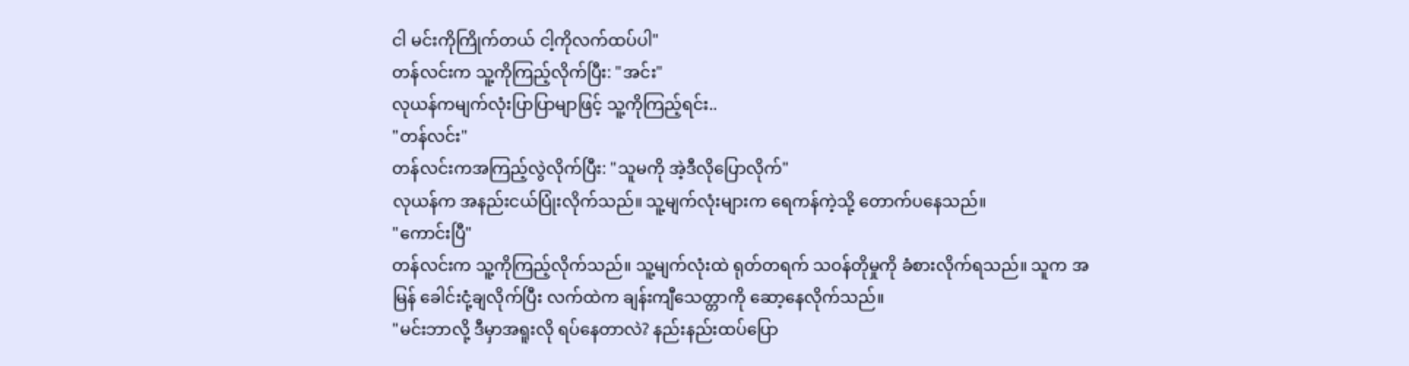ငါ မင်းကိုကြိုက်တယ် ငါ့ကိုလက်ထပ်ပါ"
တန်လင်းက သူ့ကိုကြည့်လိုက်ပြီး: "အင်း"
လုယန်ကမျက်လုံးပြာပြာမျာဖြင့် သူ့ကိုကြည့်ရင်း..
"တန်လင်း"
တန်လင်းကအကြည့်လွဲလိုက်ပြီး: "သူမကို အဲ့ဒီလိုပြောလိုက်"
လုယန်က အနည်းငယ်ပြုံးလိုက်သည်။ သူ့မျက်လုံးများက ရေကန်ကဲ့သို့ တောက်ပနေသည်။
"ကောင်းပြီ"
တန်လင်းက သူ့ကိုကြည့်လိုက်သည်။ သူ့မျက်လုံးထဲ ရုတ်တရက် သဝန်တိုမှုကို ခံစားလိုက်ရသည်။ သူက အမြန် ခေါင်းငုံ့ချလိုက်ပြီး လက်ထဲက ချန်းကျီသေတ္တာကို ဆော့နေလိုက်သည်။
"မင်းဘာလို့ ဒီမှာအရူးလို ရပ်နေတာလဲ? နည်းနည်းထပ်ပြော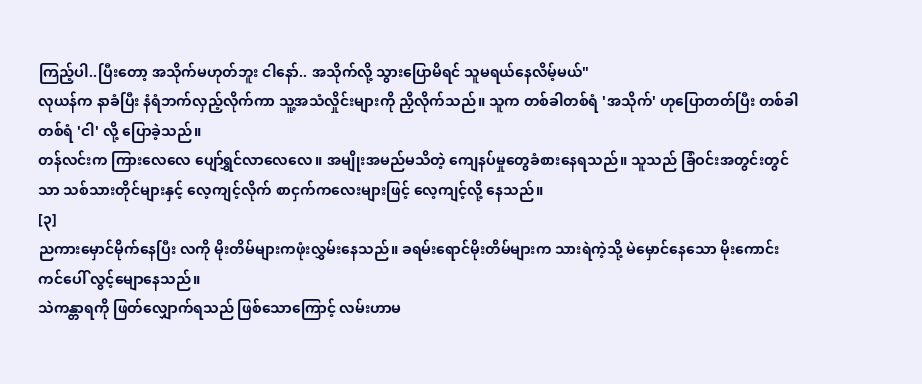ကြည့်ပါ..ပြီးတော့ အသိုက်မဟုတ်ဘူး ငါနော်.. အသိုက်လို့ သွားပြောမိရင် သူမရယ်နေလိမ့်မယ်"
လုယန်က နာခံပြီး နံရံဘက်လှည့်လိုက်ကာ သူ့အသံလှိုင်းများကို ညှိလိုက်သည်။ သူက တစ်ခါတစ်ရံ 'အသိုက်' ဟုပြောတတ်ပြီး တစ်ခါတစ်ရံ 'ငါ' လို့ ပြောခဲ့သည်။
တန်လင်းက ကြားလေလေ ပျော်ရွှင်လာလေလေ။ အမျိုးအမည်မသိတဲ့ ကျေနပ်မှုတွေခံစားနေရသည်။ သူသည် ခြံဝင်းအတွင်းတွင်သာ သစ်သားတိုင်များနှင့် လေ့ကျင့်လိုက် စာငှက်ကလေးများဖြင့် လေ့ကျင့်လို့ နေသည်။
[၃]
ညကားမှောင်မိုက်နေပြီး လကို မိုးတိမ်များကဖုံးလွှမ်းနေသည်။ ခရမ်းရောင်မိုးတိမ်များက သားရဲကဲ့သို့ မဲမှောင်နေသော မိုးကောင်းကင်ပေါ် လွင့်မျောနေသည်။
သဲကန္တာရကို ဖြတ်လျှောက်ရသည် ဖြစ်သောကြောင့် လမ်းဟာမ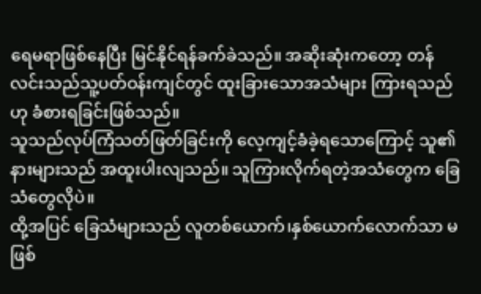ရေမရာဖြစ်နေပြီး မြင်နိုင်ရန်ခက်ခဲသည်။ အဆိုးဆုံးကတော့ တန်လင်းသည်သူ့ပတ်ဝန်းကျင်တွင် ထူးခြားသောအသံများ ကြားရသည်ဟု ခံစားရခြင်းဖြစ်သည်။
သူသည်လုပ်ကြံသတ်ဖြတ်ခြင်းကို လေ့ကျင့်ခံခဲ့ရသောကြောင့် သူ၏နားများသည် အထူးပါးလျသည်။ သူကြားလိုက်ရတဲ့အသံတွေက ခြေသံတွေလိုပဲ။
ထို့အပြင် ခြေသံများသည် လူတစ်ယောက်၊နှစ်ယောက်လောက်သာ မဖြစ်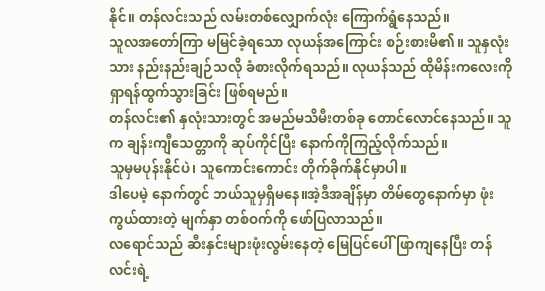နိုင်။ တန်လင်းသည် လမ်းတစ်လျှောက်လုံး ကြောက်ရွံနေသည်။
သူလအတော်ကြာ မမြင်ခဲ့ရသော လုယန်အကြောင်း စဉ်းစားမိ၏။ သူနှလုံးသား နည်းနည်းချဉ်သလို ခံစားလိုက်ရသည်။ လုယန်သည် ထိုမိန်းကလေးကို ရှာရန်ထွက်သွားခြင်း ဖြစ်ရမည်။
တန်လင်း၏ နှလုံးသားတွင် အမည်မသိမီးတစ်ခု တောင်လောင်နေသည်။ သူက ချန်းကျီသေတ္တာကို ဆုပ်ကိုင်ပြီး နောက်ကိုကြည့်လိုက်သည်။
သူမှမပုန်းနိုင်ပဲ၊ သူကောင်းကောင်း တိုက်ခိုက်နိုင်မှာပါ။
ဒါပေမဲ့ နောက်တွင် ဘယ်သူမှရှိမနေ။အဲ့ဒီအချိန်မှာ တိမ်တွေနောက်မှာ ဖုံးကွယ်ထားတဲ့ မျက်နှာ တစ်ဝက်ကို ဖော်ပြလာသည်။
လရောင်သည် ဆီးနှင်းများဖုံးလွမ်းနေတဲ့ မြေပြင်ပေါ် ဖြာကျနေပြီး တန်လင်းရဲ့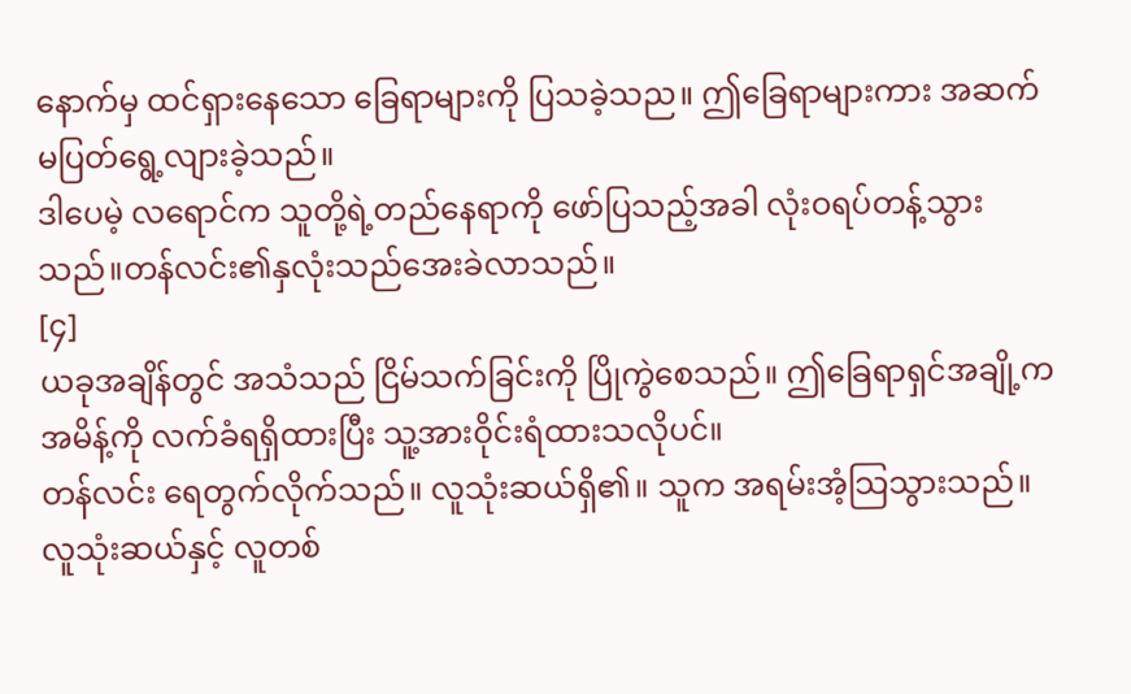နောက်မှ ထင်ရှားနေသော ခြေရာများကို ပြသခဲ့သည။ ဤခြေရာများကား အဆက်မပြတ်ရွေ့လျားခဲ့သည်။
ဒါပေမဲ့ လရောင်က သူတို့ရဲ့တည်နေရာကို ဖော်ပြသည့်အခါ လုံးဝရပ်တန့်သွားသည်။တန်လင်း၏နှလုံးသည်အေးခဲလာသည်။
[၄]
ယခုအချိန်တွင် အသံသည် ငြိမ်သက်ခြင်းကို ပြိုကွဲစေသည်။ ဤခြေရာရှင်အချို့က အမိန့်ကို လက်ခံရရှိထားပြီး သူ့အားဝိုင်းရံထားသလိုပင်။
တန်လင်း ရေတွက်လိုက်သည်။ လူသုံးဆယ်ရှိ၏။ သူက အရမ်းအံ့သြသွားသည်။လူသုံးဆယ်နှင့် လူတစ်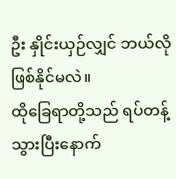ဦး နှိုင်းယှဉ်လျှင် ဘယ်လိုဖြစ်နိုင်မလဲ။
ထိုခြေရာတို့သည် ရပ်တန့်သွားပြီးနောက်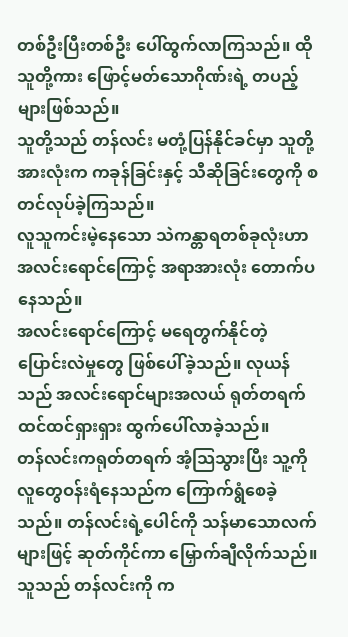တစ်ဦးပြီးတစ်ဦး ပေါ်ထွက်လာကြသည်။ ထိုသူတို့ကား ဖြောင့်မတ်သောဂိုဏ်းရဲ့ တပည့်များဖြစ်သည်။
သူတို့သည် တန်လင်း မတုံ့ပြန်နိုင်ခင်မှာ သူတို့အားလုံးက ကခုန်ခြင်းနှင့် သီဆိုခြင်းတွေကို စတင်လုပ်ခဲ့ကြသည်။
လူသူကင်းမဲ့နေသော သဲကန္တာရတစ်ခုလုံးဟာ အလင်းရောင်ကြောင့် အရာအားလုံး တောက်ပနေသည်။
အလင်းရောင်ကြောင့် မရေတွက်နိုင်တဲ့ ပြောင်းလဲမှုတွေ ဖြစ်ပေါ်ခဲ့သည်။ လုယန်သည် အလင်းရောင်များအလယ် ရုတ်တရက် ထင်ထင်ရှားရှား ထွက်ပေါ်လာခဲ့သည်။
တန်လင်းကရုတ်တရက် အံ့သြသွားပြီး သူ့ကို လူတွေဝန်းရံနေသည်က ကြောက်ရွံစေခဲ့သည်။ တန်လင်းရဲ့ပေါင်ကို သန်မာသောလက်များဖြင့် ဆုတ်ကိုင်ကာ မြှောက်ချီလိုက်သည်။
သူသည် တန်လင်းကို က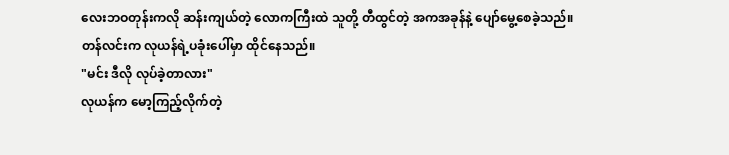လေးဘဝတုန်းကလို ဆန်းကျယ်တဲ့ လောကကြီးထဲ သူတို့ တီထွင်တဲ့ အကအခုန်နဲ့ ပျော်မွေ့စေခဲ့သည်။
တန်လင်းက လုယန်ရဲ့ပခုံးပေါ်မှာ ထိုင်နေသည်။
"မင်း ဒီလို လုပ်ခဲ့တာလား"
လုယန်က မော့ကြည့်လိုက်တဲ့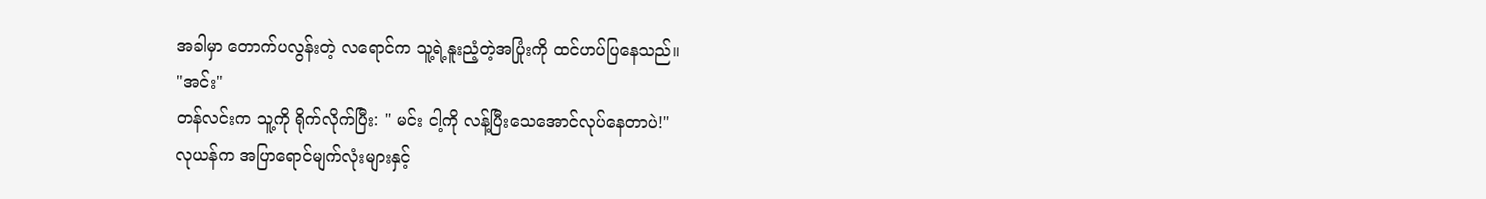အခါမှာ တောက်ပလွန်းတဲ့ လရောင်က သူ့ရဲ့နူးညံ့တဲ့အပြုံးကို ထင်ဟပ်ပြနေသည်။
"အင်း"
တန်လင်းက သူ့ကို ရိုက်လိုက်ပြီး: " မင်း ငါ့ကို လန့်ပြီးသေအောင်လုပ်နေတာပဲ!"
လုယန်က အပြာရောင်မျက်လုံးများနှင့်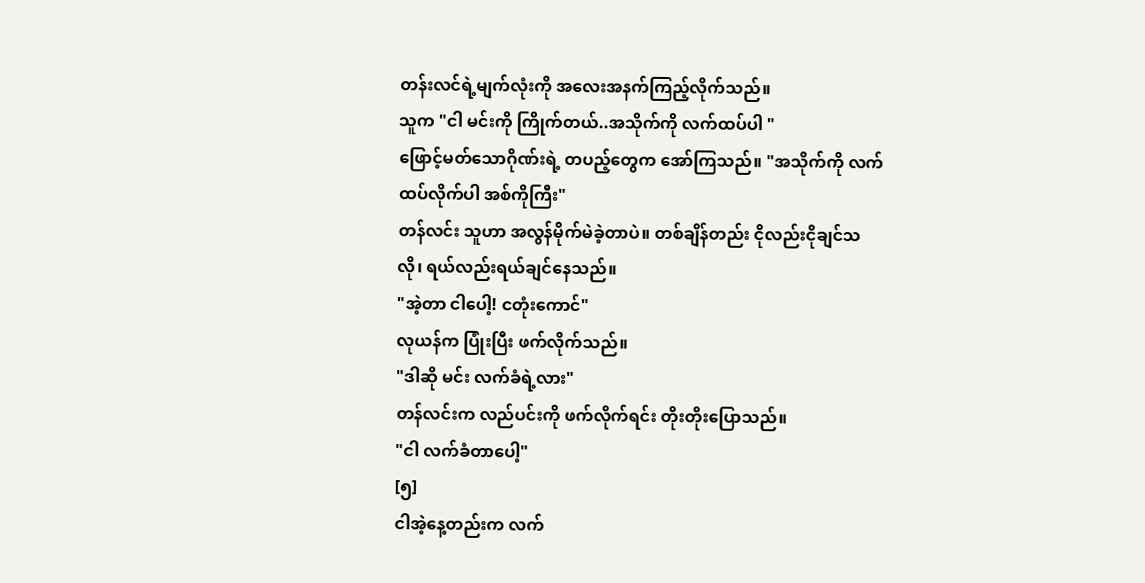တန်းလင်ရဲ့မျက်လုံးကို အလေးအနက်ကြည့်လိုက်သည်။
သူက "ငါ မင်းကို ကြိုက်တယ်..အသိုက်ကို လက်ထပ်ပါ "
ဖြောင့်မတ်သောဂိုဏ်းရဲ့ တပည့်တွေက အော်ကြသည်။ "အသိုက်ကို လက်ထပ်လိုက်ပါ အစ်ကိုကြီး"
တန်လင်း သူဟာ အလွန်မိုက်မဲခဲ့တာပဲ။ တစ်ချိန်တည်း ငိုလည်းငိုချင်သလို၊ ရယ်လည်းရယ်ချင်နေသည်။
"အဲ့တာ ငါပေါ့! ငတုံးကောင်"
လုယန်က ပြုံးပြီး ဖက်လိုက်သည်။
"ဒါဆို မင်း လက်ခံရဲ့လား"
တန်လင်းက လည်ပင်းကို ဖက်လိုက်ရင်း တိုးတိုးပြောသည်။
"ငါ လက်ခံတာပေါ့"
[၅]
ငါအဲ့နေ့တည်းက လက်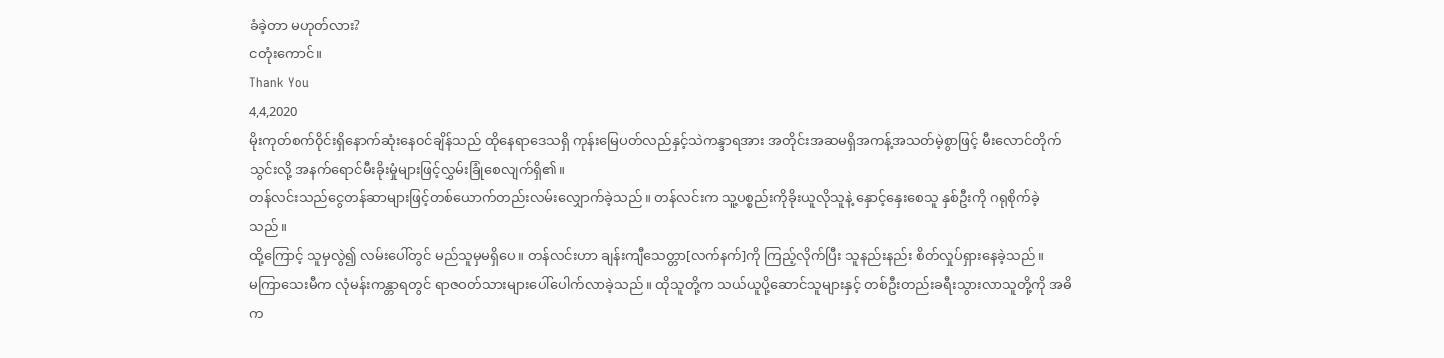ခံခဲ့တာ မဟုတ်လား?
ငတုံးကောင်။
Thank You
4,4,2020
မိုးကုတ်စက်၀ိုင်းရှိနောက်ဆုံးနေ၀င်ချိန်သည် ထိုနေရာဒေသရှိ ကုန်းမြေပတ်လည်နှင့်သဲကန္ဒာရအား အတိုင်းအဆမရှိအကန့်အသတ်မဲ့စွာဖြင့် မီးလောင်တိုက်သွင်းလို့ အနက်ရောင်မီးခိုးမှုံများဖြင့်လွှမ်းခြုံစေလျက်ရှိ၏။
တန်လင်းသည်ငွေတန်ဆာများဖြင့်တစ်ယောက်တည်းလမ်းလျှောက်ခဲ့သည်။ တန်လင်းက သူ့ပစ္စည်းကိုခိုးယူလိုသူနဲ့ နှောင့်နှေးစေသူ နှစ်ဦးကို ဂရုစိုက်ခဲ့သည်။
ထို့ကြောင့် သူမှလွဲ၍ လမ်းပေါ်တွင် မည်သူမှမရှိပေ။ တန်လင်းဟာ ချန်းကျီသေတ္တာ[လက်နက်]ကို ကြည့်လိုက်ပြီး သူနည်းနည်း စိတ်လှုပ်ရှားနေခဲ့သည်။
မကြာသေးမီက လုံမန်းကန္တာရတွင် ရာဇဝတ်သားများပေါ်ပေါက်လာခဲ့သည်။ ထိုသူတို့က သယ်ယူပို့ဆောင်သူများနှင့် တစ်ဦးတည်းခရီးသွားလာသူတို့ကို အဓိက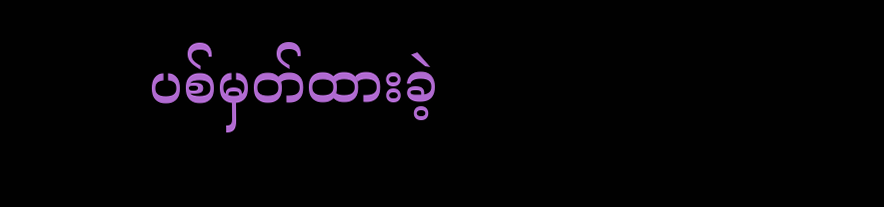ပစ်မှတ်ထားခဲ့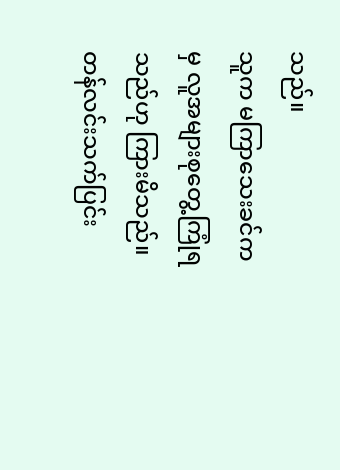သည်။
သူက မကြာသေးခင်ကမှ လူအများစုတွေ့ကြုံရသည်ဟု ကြားမိသည်။
တန်လင်းသက်ပြင်း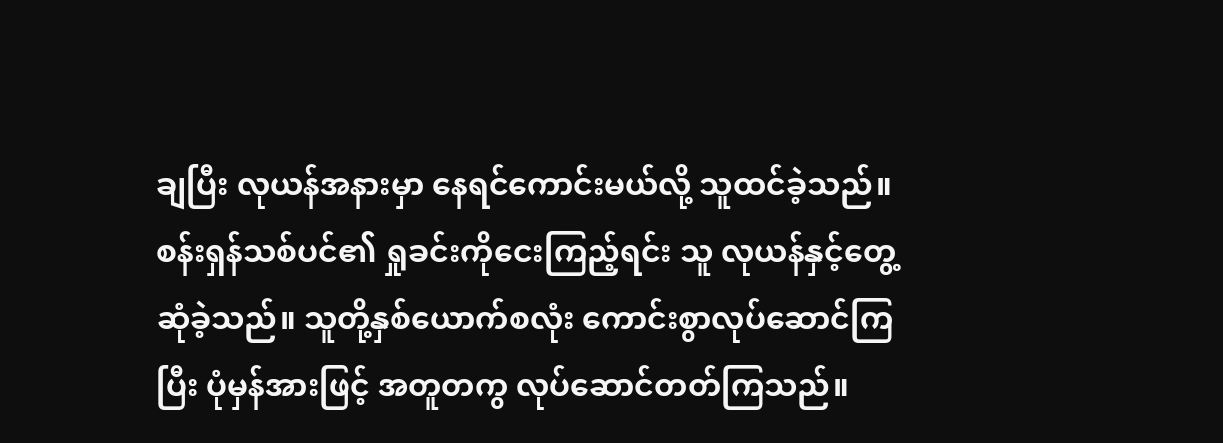ချပြီး လုယန်အနားမှာ နေရင်ကောင်းမယ်လို့ သူထင်ခဲ့သည်။ စန်းရှန်သစ်ပင်၏ ရှုခင်းကိုငေးကြည့်ရင်း သူ လုယန်နှင့်တွေ့ဆုံခဲ့သည်။ သူတို့နှစ်ယောက်စလုံး ကောင်းစွာလုပ်ဆောင်ကြပြီး ပုံမှန်အားဖြင့် အတူတကွ လုပ်ဆောင်တတ်ကြသည်။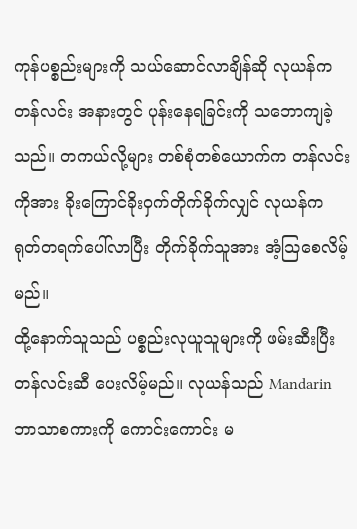ကုန်ပစ္စည်းများကို သယ်ဆောင်လာချိန်ဆို လုယန်က တန်လင်း အနားတွင် ပုန်းနေရခြင်းကို သဘောကျခဲ့သည်။ တကယ်လို့များ တစ်စုံတစ်ယောက်က တန်လင်းကိုအား ခိုးကြောင်ခိုးဝှက်တိုက်ခိုက်လျှင် လုယန်က ရုတ်တရက်ပေါ်လာပြီး တိုက်ခိုက်သူအား အံ့သြစေလိမ့်မည်။
ထို့နောက်သူသည် ပစ္စည်းလုယူသူများကို ဖမ်းဆီးပြီး တန်လင်းဆီ ပေးလိမ့်မည်။ လုယန်သည် Mandarin ဘာသာစကားကို ကောင်းကောင်း မ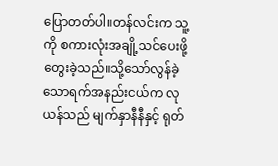ပြောတတ်ပါ။တန်လင်းက သူ့ကို စကားလုံးအချို့သင်ပေးဖို့ တွေးခဲ့သည်။သို့သော်လွန်ခဲ့သောရက်အနည်းငယ်က လုယန်သည် မျက်နှာနီနီနှင့် ရုတ်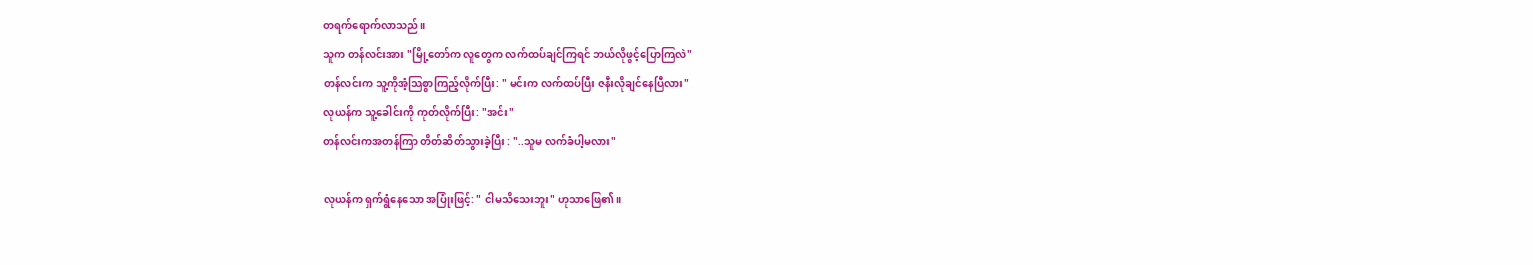တရက်ရောက်လာသည်။
သူက တန်လင်းအား "မြို့တော်က လူတွေက လက်ထပ်ချင်ကြရင် ဘယ်လိုဖွင့်ပြောကြလဲ"
တန်လင်းက သူ့ကိုအံ့သြစွာကြည့်လိုက်ပြီး: " မင်းက လက်ထပ်ပြီး ဇနီးလိုချင်နေပြီလား"
လုယန်က သူ့ခေါင်းကို ကုတ်လိုက်ပြီး: "အင်း"
တန်လင်းကအတန်ကြာ တိတ်ဆိတ်သွားခဲ့ပြီး : "..သူမ လက်ခံပါ့မလား"

လုယန်က ရှက်ရွံနေသော အပြုံးဖြင့်: " ငါမသိသေးဘူး" ဟုသာဖြေ၏။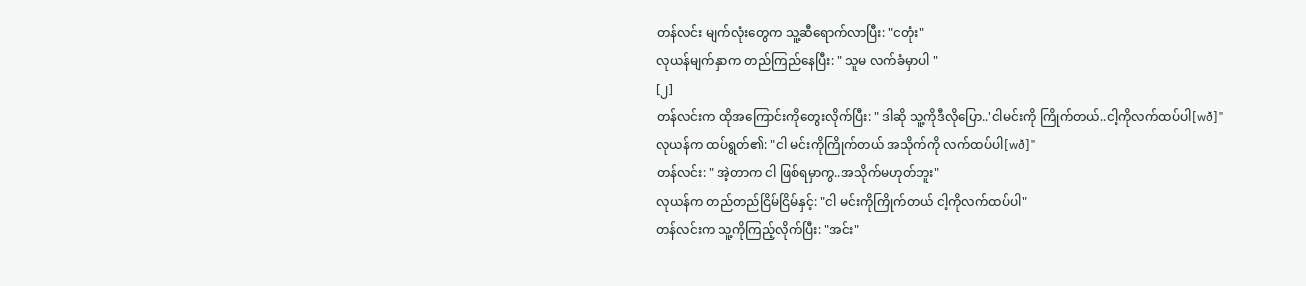တန်လင်း မျက်လုံးတွေက သူ့ဆီရောက်လာပြီး: "ငတုံး"
လုယန်မျက်နှာက တည်ကြည်နေပြီး: " သူမ လက်ခံမှာပါ "
[၂]
တန်လင်းက ထိုအကြောင်းကိုတွေးလိုက်ပြီး: " ဒါဆို သူ့ကိုဒီလိုပြော..'ငါမင်းကို ကြိုက်တယ်..ငါ့ကိုလက်ထပ်ပါ[wð]"
လုယန်က ထပ်ရွတ်၏: "ငါ မင်းကိုကြိုက်တယ် အသိုက်ကို လက်ထပ်ပါ[wð]"
တန်လင်း: " အဲ့တာက ငါ ဖြစ်ရမှာကွ..အသိုက်မဟုတ်ဘူး"
လုယန်က တည်တည်ငြိမ်ငြိမ်နှင့်: "ငါ မင်းကိုကြိုက်တယ် ငါ့ကိုလက်ထပ်ပါ"
တန်လင်းက သူ့ကိုကြည့်လိုက်ပြီး: "အင်း"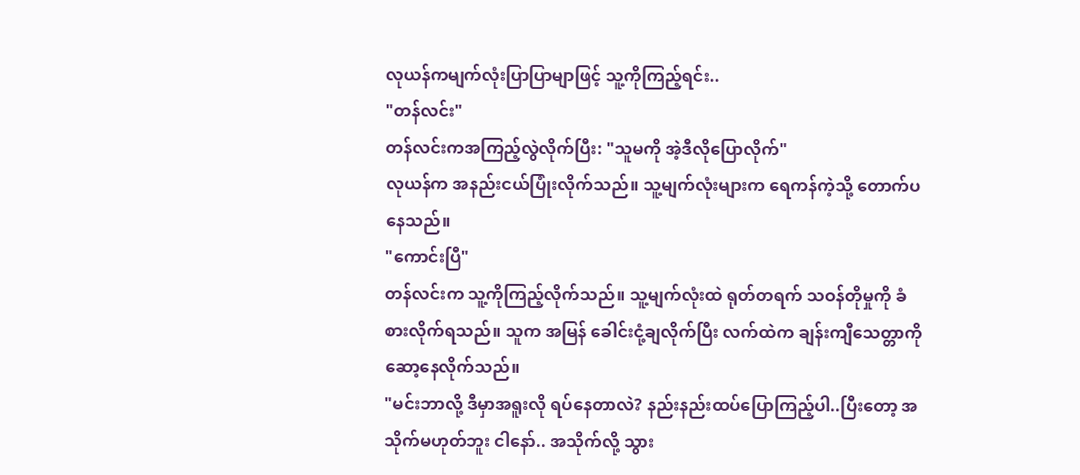လုယန်ကမျက်လုံးပြာပြာမျာဖြင့် သူ့ကိုကြည့်ရင်း..
"တန်လင်း"
တန်လင်းကအကြည့်လွဲလိုက်ပြီး: "သူမကို အဲ့ဒီလိုပြောလိုက်"
လုယန်က အနည်းငယ်ပြုံးလိုက်သည်။ သူ့မျက်လုံးများက ရေကန်ကဲ့သို့ တောက်ပနေသည်။
"ကောင်းပြီ"
တန်လင်းက သူ့ကိုကြည့်လိုက်သည်။ သူ့မျက်လုံးထဲ ရုတ်တရက် သဝန်တိုမှုကို ခံစားလိုက်ရသည်။ သူက အမြန် ခေါင်းငုံ့ချလိုက်ပြီး လက်ထဲက ချန်းကျီသေတ္တာကို ဆော့နေလိုက်သည်။
"မင်းဘာလို့ ဒီမှာအရူးလို ရပ်နေတာလဲ? နည်းနည်းထပ်ပြောကြည့်ပါ..ပြီးတော့ အသိုက်မဟုတ်ဘူး ငါနော်.. အသိုက်လို့ သွား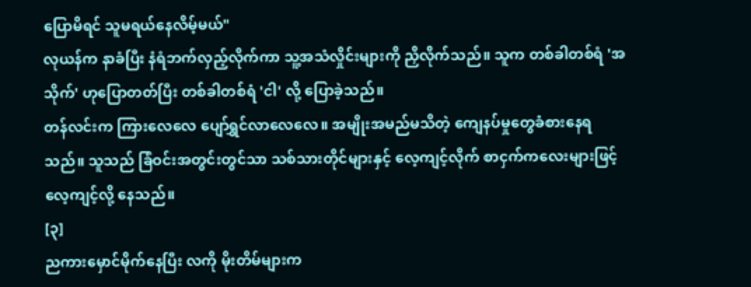ပြောမိရင် သူမရယ်နေလိမ့်မယ်"
လုယန်က နာခံပြီး နံရံဘက်လှည့်လိုက်ကာ သူ့အသံလှိုင်းများကို ညှိလိုက်သည်။ သူက တစ်ခါတစ်ရံ 'အသိုက်' ဟုပြောတတ်ပြီး တစ်ခါတစ်ရံ 'ငါ' လို့ ပြောခဲ့သည်။
တန်လင်းက ကြားလေလေ ပျော်ရွှင်လာလေလေ။ အမျိုးအမည်မသိတဲ့ ကျေနပ်မှုတွေခံစားနေရသည်။ သူသည် ခြံဝင်းအတွင်းတွင်သာ သစ်သားတိုင်များနှင့် လေ့ကျင့်လိုက် စာငှက်ကလေးများဖြင့် လေ့ကျင့်လို့ နေသည်။
[၃]
ညကားမှောင်မိုက်နေပြီး လကို မိုးတိမ်များက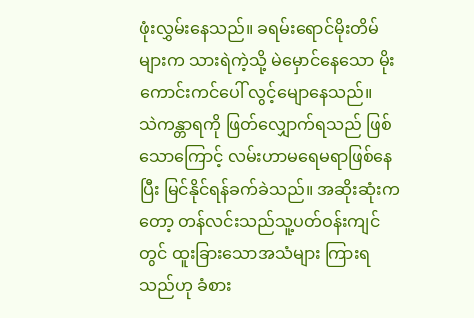ဖုံးလွှမ်းနေသည်။ ခရမ်းရောင်မိုးတိမ်များက သားရဲကဲ့သို့ မဲမှောင်နေသော မိုးကောင်းကင်ပေါ် လွင့်မျောနေသည်။
သဲကန္တာရကို ဖြတ်လျှောက်ရသည် ဖြစ်သောကြောင့် လမ်းဟာမရေမရာဖြစ်နေပြီး မြင်နိုင်ရန်ခက်ခဲသည်။ အဆိုးဆုံးကတော့ တန်လင်းသည်သူ့ပတ်ဝန်းကျင်တွင် ထူးခြားသောအသံများ ကြားရသည်ဟု ခံစား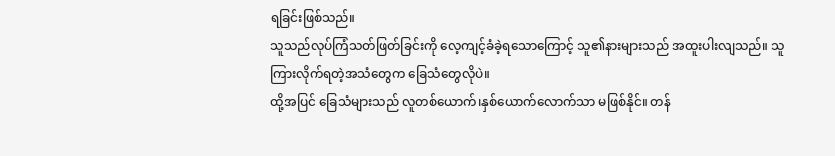ရခြင်းဖြစ်သည်။
သူသည်လုပ်ကြံသတ်ဖြတ်ခြင်းကို လေ့ကျင့်ခံခဲ့ရသောကြောင့် သူ၏နားများသည် အထူးပါးလျသည်။ သူကြားလိုက်ရတဲ့အသံတွေက ခြေသံတွေလိုပဲ။
ထို့အပြင် ခြေသံများသည် လူတစ်ယောက်၊နှစ်ယောက်လောက်သာ မဖြစ်နိုင်။ တန်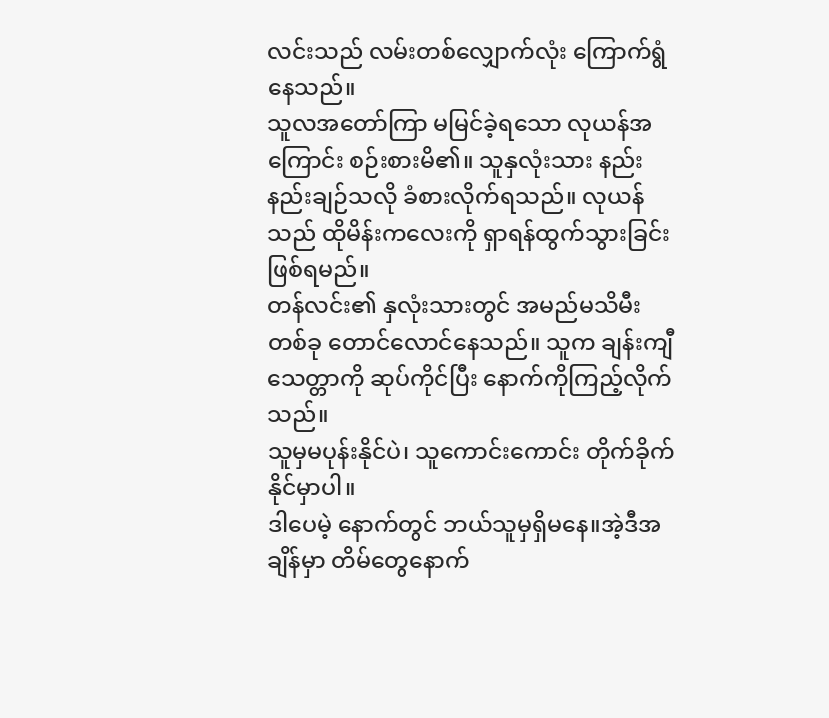လင်းသည် လမ်းတစ်လျှောက်လုံး ကြောက်ရွံနေသည်။
သူလအတော်ကြာ မမြင်ခဲ့ရသော လုယန်အကြောင်း စဉ်းစားမိ၏။ သူနှလုံးသား နည်းနည်းချဉ်သလို ခံစားလိုက်ရသည်။ လုယန်သည် ထိုမိန်းကလေးကို ရှာရန်ထွက်သွားခြင်း ဖြစ်ရမည်။
တန်လင်း၏ နှလုံးသားတွင် အမည်မသိမီးတစ်ခု တောင်လောင်နေသည်။ သူက ချန်းကျီသေတ္တာကို ဆုပ်ကိုင်ပြီး နောက်ကိုကြည့်လိုက်သည်။
သူမှမပုန်းနိုင်ပဲ၊ သူကောင်းကောင်း တိုက်ခိုက်နိုင်မှာပါ။
ဒါပေမဲ့ နောက်တွင် ဘယ်သူမှရှိမနေ။အဲ့ဒီအချိန်မှာ တိမ်တွေနောက်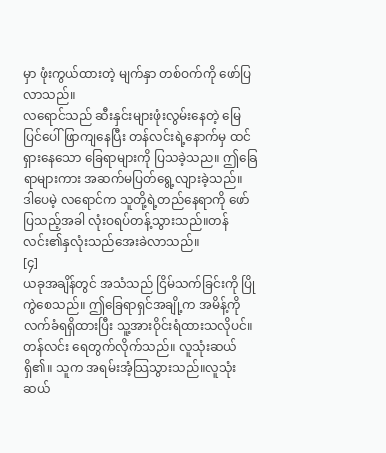မှာ ဖုံးကွယ်ထားတဲ့ မျက်နှာ တစ်ဝက်ကို ဖော်ပြလာသည်။
လရောင်သည် ဆီးနှင်းများဖုံးလွမ်းနေတဲ့ မြေပြင်ပေါ် ဖြာကျနေပြီး တန်လင်းရဲ့နောက်မှ ထင်ရှားနေသော ခြေရာများကို ပြသခဲ့သည။ ဤခြေရာများကား အဆက်မပြတ်ရွေ့လျားခဲ့သည်။
ဒါပေမဲ့ လရောင်က သူတို့ရဲ့တည်နေရာကို ဖော်ပြသည့်အခါ လုံးဝရပ်တန့်သွားသည်။တန်လင်း၏နှလုံးသည်အေးခဲလာသည်။
[၄]
ယခုအချိန်တွင် အသံသည် ငြိမ်သက်ခြင်းကို ပြိုကွဲစေသည်။ ဤခြေရာရှင်အချို့က အမိန့်ကို လက်ခံရရှိထားပြီး သူ့အားဝိုင်းရံထားသလိုပင်။
တန်လင်း ရေတွက်လိုက်သည်။ လူသုံးဆယ်ရှိ၏။ သူက အရမ်းအံ့သြသွားသည်။လူသုံးဆယ်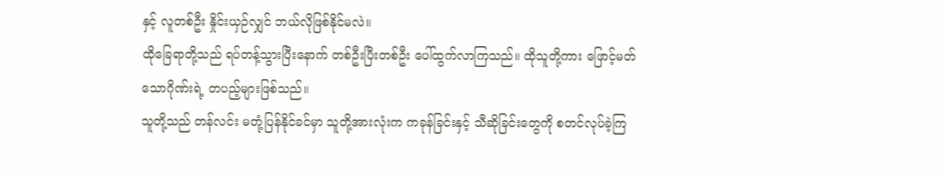နှင့် လူတစ်ဦး နှိုင်းယှဉ်လျှင် ဘယ်လိုဖြစ်နိုင်မလဲ။
ထိုခြေရာတို့သည် ရပ်တန့်သွားပြီးနောက် တစ်ဦးပြီးတစ်ဦး ပေါ်ထွက်လာကြသည်။ ထိုသူတို့ကား ဖြောင့်မတ်သောဂိုဏ်းရဲ့ တပည့်များဖြစ်သည်။
သူတို့သည် တန်လင်း မတုံ့ပြန်နိုင်ခင်မှာ သူတို့အားလုံးက ကခုန်ခြင်းနှင့် သီဆိုခြင်းတွေကို စတင်လုပ်ခဲ့ကြ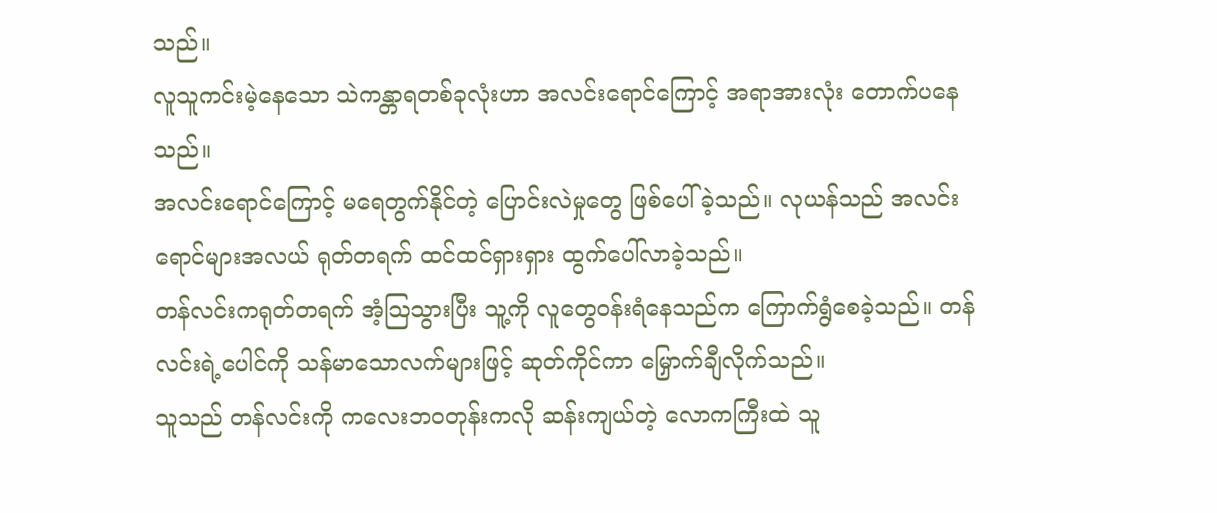သည်။
လူသူကင်းမဲ့နေသော သဲကန္တာရတစ်ခုလုံးဟာ အလင်းရောင်ကြောင့် အရာအားလုံး တောက်ပနေသည်။
အလင်းရောင်ကြောင့် မရေတွက်နိုင်တဲ့ ပြောင်းလဲမှုတွေ ဖြစ်ပေါ်ခဲ့သည်။ လုယန်သည် အလင်းရောင်များအလယ် ရုတ်တရက် ထင်ထင်ရှားရှား ထွက်ပေါ်လာခဲ့သည်။
တန်လင်းကရုတ်တရက် အံ့သြသွားပြီး သူ့ကို လူတွေဝန်းရံနေသည်က ကြောက်ရွံစေခဲ့သည်။ တန်လင်းရဲ့ပေါင်ကို သန်မာသောလက်များဖြင့် ဆုတ်ကိုင်ကာ မြှောက်ချီလိုက်သည်။
သူသည် တန်လင်းကို ကလေးဘဝတုန်းကလို ဆန်းကျယ်တဲ့ လောကကြီးထဲ သူ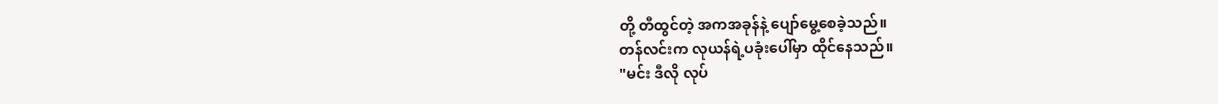တို့ တီထွင်တဲ့ အကအခုန်နဲ့ ပျော်မွေ့စေခဲ့သည်။
တန်လင်းက လုယန်ရဲ့ပခုံးပေါ်မှာ ထိုင်နေသည်။
"မင်း ဒီလို လုပ်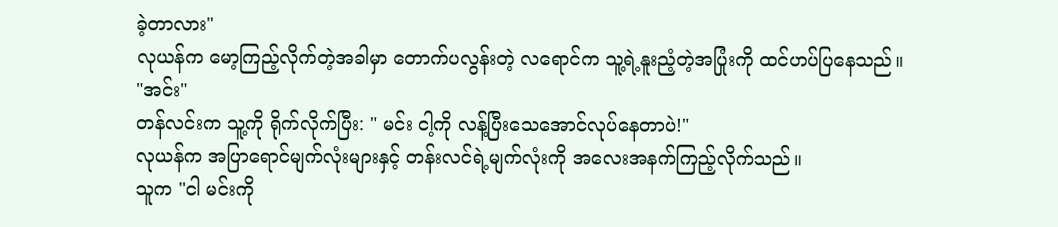ခဲ့တာလား"
လုယန်က မော့ကြည့်လိုက်တဲ့အခါမှာ တောက်ပလွန်းတဲ့ လရောင်က သူ့ရဲ့နူးညံ့တဲ့အပြုံးကို ထင်ဟပ်ပြနေသည်။
"အင်း"
တန်လင်းက သူ့ကို ရိုက်လိုက်ပြီး: " မင်း ငါ့ကို လန့်ပြီးသေအောင်လုပ်နေတာပဲ!"
လုယန်က အပြာရောင်မျက်လုံးများနှင့် တန်းလင်ရဲ့မျက်လုံးကို အလေးအနက်ကြည့်လိုက်သည်။
သူက "ငါ မင်းကို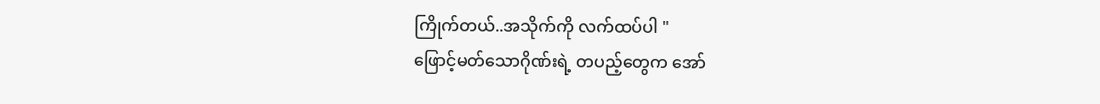ကြိုက်တယ်..အသိုက်ကို လက်ထပ်ပါ "
ဖြောင့်မတ်သောဂိုဏ်းရဲ့ တပည့်တွေက အော်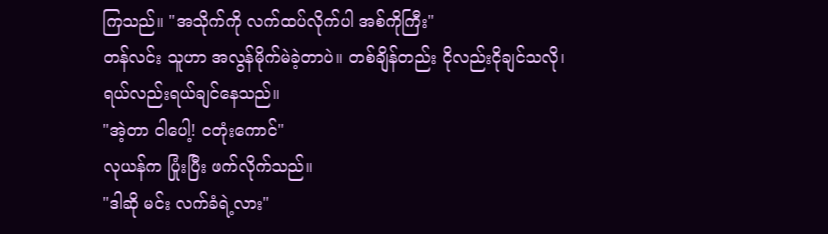ကြသည်။ "အသိုက်ကို လက်ထပ်လိုက်ပါ အစ်ကိုကြီး"
တန်လင်း သူဟာ အလွန်မိုက်မဲခဲ့တာပဲ။ တစ်ချိန်တည်း ငိုလည်းငိုချင်သလို၊ ရယ်လည်းရယ်ချင်နေသည်။
"အဲ့တာ ငါပေါ့! ငတုံးကောင်"
လုယန်က ပြုံးပြီး ဖက်လိုက်သည်။
"ဒါဆို မင်း လက်ခံရဲ့လား"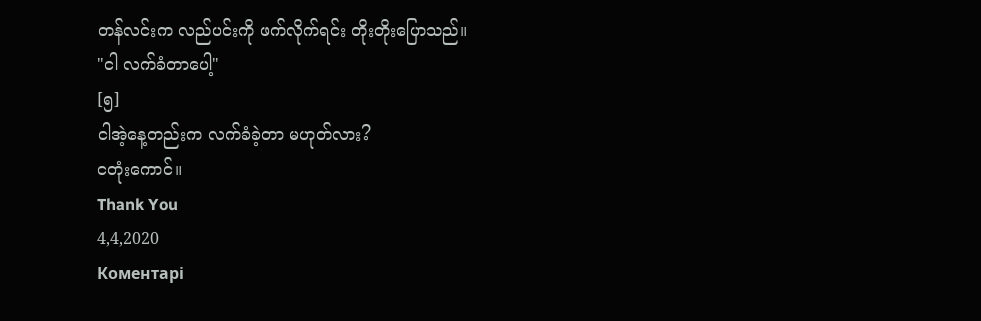တန်လင်းက လည်ပင်းကို ဖက်လိုက်ရင်း တိုးတိုးပြောသည်။
"ငါ လက်ခံတာပေါ့"
[၅]
ငါအဲ့နေ့တည်းက လက်ခံခဲ့တာ မဟုတ်လား?
ငတုံးကောင်။
Thank You
4,4,2020
Коментарі